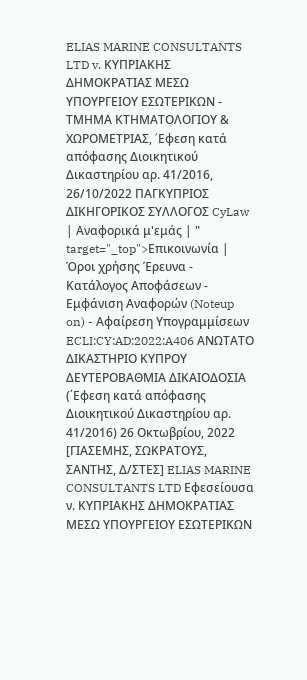ELIAS MARINE CONSULTANTS LTD v. ΚΥΠΡΙΑΚΗΣ ΔΗΜΟΚΡΑΤΙΑΣ ΜΕΣΩ ΥΠΟΥΡΓΕΙΟΥ ΕΣΩΤΕΡΙΚΩΝ - ΤΜΗΜΑ ΚΤΗΜΑΤΟΛΟΓΙΟΥ & ΧΩΡΟΜΕΤΡΙΑΣ, ΄Eφεση κατά απόφασης Διοικητικού Δικαστηρίου αρ. 41/2016, 26/10/2022 ΠΑΓΚΥΠΡΙΟΣ ΔΙΚΗΓΟΡΙΚΟΣ ΣΥΛΛΟΓΟΣ CyLaw | Αναφορικά μ'εμάς | " target="_top">Επικοινωνία | Όροι χρήσης Έρευνα - Κατάλογος Αποφάσεων - Εμφάνιση Αναφορών (Noteup on) - Αφαίρεση Υπογραμμίσεων ECLI:CY:AD:2022:A406 ΑΝΩΤΑΤΟ ΔΙΚΑΣΤΗΡΙΟ ΚΥΠΡΟΥ ΔΕΥΤΕΡΟΒΑΘΜΙΑ ΔΙΚΑΙΟΔΟΣΙΑ (΄Εφεση κατά απόφασης Διοικητικού Δικαστηρίου αρ. 41/2016) 26 Οκτωβρίου, 2022 [ΓΙΑΣΕΜΗΣ, ΣΩΚΡΑΤΟΥΣ, ΣΑΝΤΗΣ, Δ/ΣΤΕΣ] ELIAS MARINE CONSULTANTS LTD Εφεσείουσα ν. ΚΥΠΡΙΑΚΗΣ ΔΗΜΟΚΡΑΤΙΑΣ ΜΕΣΩ ΥΠΟΥΡΓΕΙΟΥ ΕΣΩΤΕΡΙΚΩΝ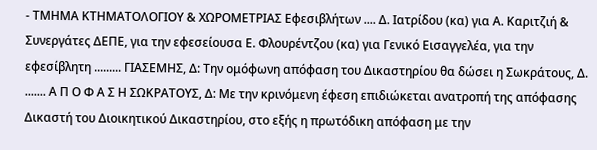- ΤΜΗΜΑ ΚΤΗΜΑΤΟΛΟΓΙΟΥ & ΧΩΡΟΜΕΤΡΙΑΣ Εφεσιβλήτων .... Δ. Ιατρίδου (κα) για Α. Καριτζιή & Συνεργάτες ΔΕΠΕ, για την εφεσείουσα Ε. Φλουρέντζου (κα) για Γενικό Εισαγγελέα, για την εφεσίβλητη ......... ΓΙΑΣΕΜΗΣ, Δ: Την ομόφωνη απόφαση του Δικαστηρίου θα δώσει η Σωκράτους, Δ. ....... Α Π Ο Φ Α Σ Η ΣΩΚΡΑΤΟΥΣ, Δ: Με την κρινόμενη έφεση επιδιώκεται ανατροπή της απόφασης Δικαστή του Διοικητικού Δικαστηρίου, στο εξής η πρωτόδικη απόφαση με την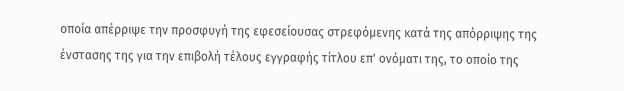οποία απέρριψε την προσφυγή της εφεσείουσας στρεφόμενης κατά της απόρριψης της ένστασης της για την επιβολή τέλους εγγραφής τίτλου επ' ονόματι της, το οποίο της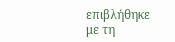επιβλήθηκε με τη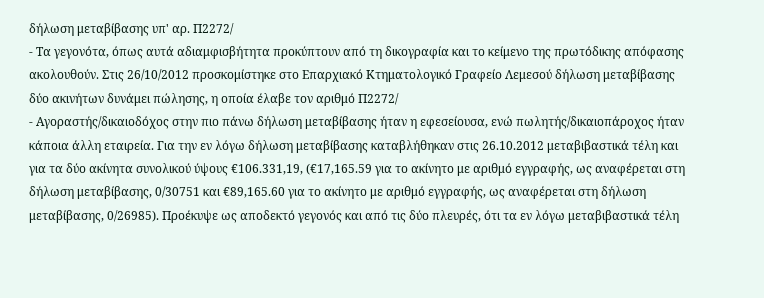δήλωση μεταβίβασης υπ' αρ. Π2272/
- Τα γεγονότα, όπως αυτά αδιαμφισβήτητα προκύπτουν από τη δικογραφία και το κείμενο της πρωτόδικης απόφασης ακολουθούν. Στις 26/10/2012 προσκομίστηκε στο Επαρχιακό Κτηματολογικό Γραφείο Λεμεσού δήλωση μεταβίβασης δύο ακινήτων δυνάμει πώλησης, η οποία έλαβε τον αριθμό Π2272/
- Αγοραστής/δικαιοδόχος στην πιο πάνω δήλωση μεταβίβασης ήταν η εφεσείουσα, ενώ πωλητής/δικαιοπάροχος ήταν κάποια άλλη εταιρεία. Για την εν λόγω δήλωση μεταβίβασης καταβλήθηκαν στις 26.10.2012 μεταβιβαστικά τέλη και για τα δύο ακίνητα συνολικού ύψους €106.331,19, (€17,165.59 για το ακίνητο με αριθμό εγγραφής, ως αναφέρεται στη δήλωση μεταβίβασης, 0/30751 και €89,165.60 για το ακίνητο με αριθμό εγγραφής, ως αναφέρεται στη δήλωση μεταβίβασης, 0/26985). Προέκυψε ως αποδεκτό γεγονός και από τις δύο πλευρές, ότι τα εν λόγω μεταβιβαστικά τέλη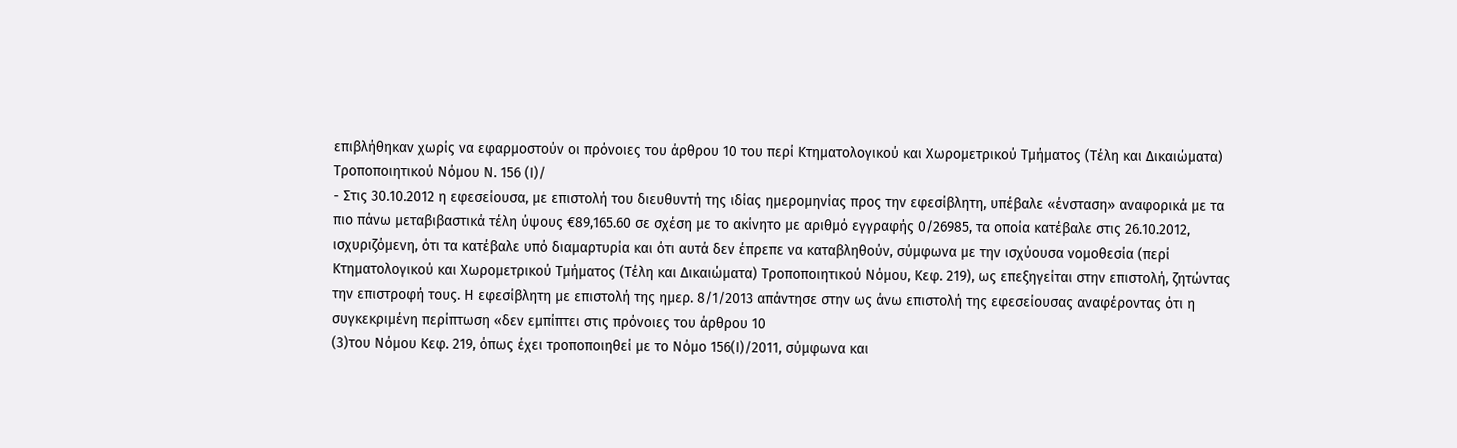επιβλήθηκαν χωρίς να εφαρμοστούν οι πρόνοιες του άρθρου 10 του περί Κτηματολογικού και Χωρομετρικού Τμήματος (Τέλη και Δικαιώματα) Τροποποιητικού Νόμου Ν. 156 (Ι)/
- Στις 30.10.2012 η εφεσείουσα, με επιστολή του διευθυντή της ιδίας ημερομηνίας προς την εφεσίβλητη, υπέβαλε «ένσταση» αναφορικά με τα πιο πάνω μεταβιβαστικά τέλη ύψους €89,165.60 σε σχέση με το ακίνητο με αριθμό εγγραφής 0/26985, τα οποία κατέβαλε στις 26.10.2012, ισχυριζόμενη, ότι τα κατέβαλε υπό διαμαρτυρία και ότι αυτά δεν έπρεπε να καταβληθούν, σύμφωνα με την ισχύουσα νομοθεσία (περί Κτηματολογικού και Χωρομετρικού Τμήματος (Τέλη και Δικαιώματα) Τροποποιητικού Νόμου, Κεφ. 219), ως επεξηγείται στην επιστολή, ζητώντας την επιστροφή τους. Η εφεσίβλητη με επιστολή της ημερ. 8/1/2013 απάντησε στην ως άνω επιστολή της εφεσείουσας αναφέροντας ότι η συγκεκριμένη περίπτωση «δεν εμπίπτει στις πρόνοιες του άρθρου 10
(3)του Νόμου Κεφ. 219, όπως έχει τροποποιηθεί με το Νόμο 156(Ι)/2011, σύμφωνα και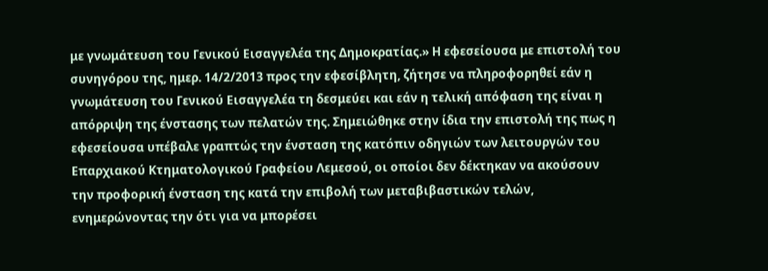με γνωμάτευση του Γενικού Εισαγγελέα της Δημοκρατίας.» Η εφεσείουσα με επιστολή του συνηγόρου της, ημερ. 14/2/2013 προς την εφεσίβλητη, ζήτησε να πληροφορηθεί εάν η γνωμάτευση του Γενικού Εισαγγελέα τη δεσμεύει και εάν η τελική απόφαση της είναι η απόρριψη της ένστασης των πελατών της. Σημειώθηκε στην ίδια την επιστολή της πως η εφεσείουσα υπέβαλε γραπτώς την ένσταση της κατόπιν οδηγιών των λειτουργών του Επαρχιακού Κτηματολογικού Γραφείου Λεμεσού, οι οποίοι δεν δέκτηκαν να ακούσουν την προφορική ένσταση της κατά την επιβολή των μεταβιβαστικών τελών, ενημερώνοντας την ότι για να μπορέσει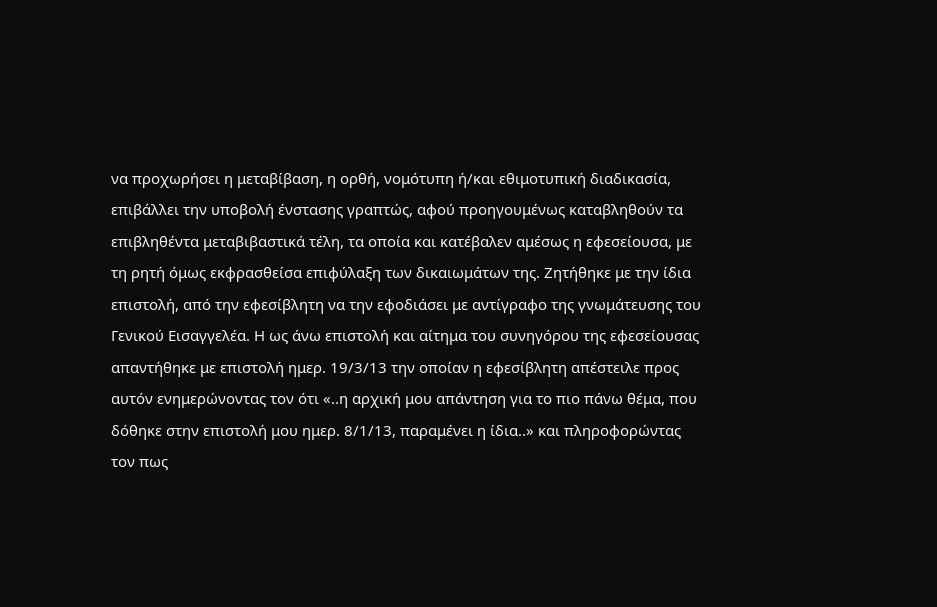να προχωρήσει η μεταβίβαση, η ορθή, νομότυπη ή/και εθιμοτυπική διαδικασία, επιβάλλει την υποβολή ένστασης γραπτώς, αφού προηγουμένως καταβληθούν τα επιβληθέντα μεταβιβαστικά τέλη, τα οποία και κατέβαλεν αμέσως η εφεσείουσα, με τη ρητή όμως εκφρασθείσα επιφύλαξη των δικαιωμάτων της. Ζητήθηκε με την ίδια επιστολή, από την εφεσίβλητη να την εφοδιάσει με αντίγραφο της γνωμάτευσης του Γενικού Εισαγγελέα. Η ως άνω επιστολή και αίτημα του συνηγόρου της εφεσείουσας απαντήθηκε με επιστολή ημερ. 19/3/13 την οποίαν η εφεσίβλητη απέστειλε προς αυτόν ενημερώνοντας τον ότι «..η αρχική μου απάντηση για το πιο πάνω θέμα, που δόθηκε στην επιστολή μου ημερ. 8/1/13, παραμένει η ίδια..» και πληροφορώντας τον πως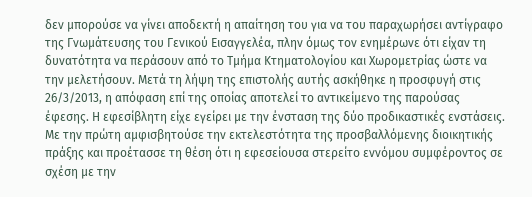δεν μπορούσε να γίνει αποδεκτή η απαίτηση του για να του παραχωρήσει αντίγραφο της Γνωμάτευσης του Γενικού Εισαγγελέα, πλην όμως τον ενημέρωνε ότι είχαν τη δυνατότητα να περάσουν από το Τμήμα Κτηματολογίου και Χωρομετρίας ώστε να την μελετήσουν. Μετά τη λήψη της επιστολής αυτής ασκήθηκε η προσφυγή στις 26/3/2013, η απόφαση επί της οποίας αποτελεί το αντικείμενο της παρούσας έφεσης. Η εφεσίβλητη είχε εγείρει με την ένσταση της δύο προδικαστικές ενστάσεις. Με την πρώτη αμφισβητούσε την εκτελεστότητα της προσβαλλόμενης διοικητικής πράξης και προέτασσε τη θέση ότι η εφεσείουσα στερείτο εννόμου συμφέροντος σε σχέση με την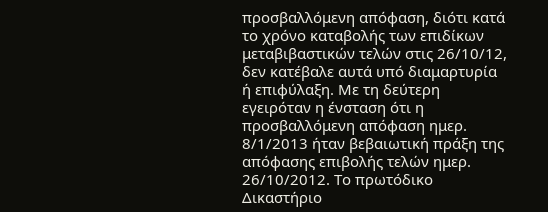προσβαλλόμενη απόφαση, διότι κατά το χρόνο καταβολής των επιδίκων μεταβιβαστικών τελών στις 26/10/12, δεν κατέβαλε αυτά υπό διαμαρτυρία ή επιφύλαξη. Με τη δεύτερη εγειρόταν η ένσταση ότι η προσβαλλόμενη απόφαση ημερ. 8/1/2013 ήταν βεβαιωτική πράξη της απόφασης επιβολής τελών ημερ. 26/10/2012. Το πρωτόδικο Δικαστήριο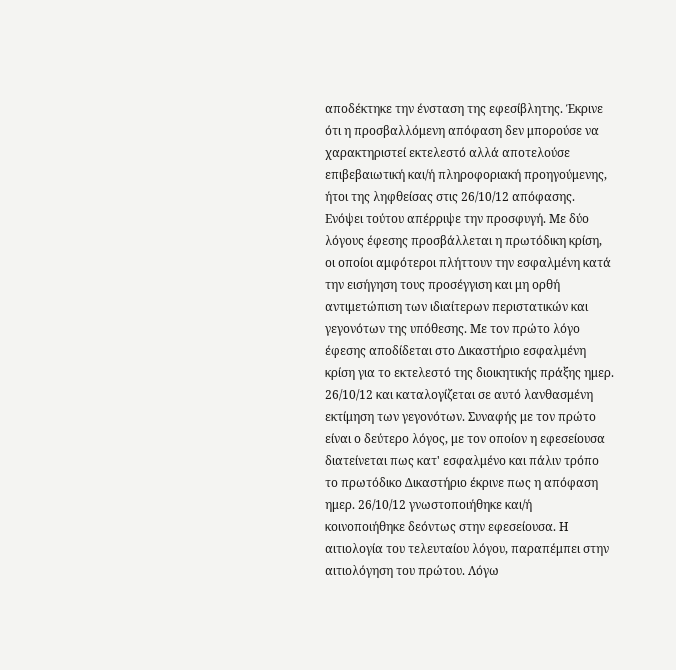αποδέκτηκε την ένσταση της εφεσίβλητης. Έκρινε ότι η προσβαλλόμενη απόφαση δεν μπορούσε να χαρακτηριστεί εκτελεστό αλλά αποτελούσε επιβεβαιωτική και/ή πληροφοριακή προηγούμενης, ήτοι της ληφθείσας στις 26/10/12 απόφασης. Ενόψει τούτου απέρριψε την προσφυγή. Με δύο λόγους έφεσης προσβάλλεται η πρωτόδικη κρίση, οι οποίοι αμφότεροι πλήττουν την εσφαλμένη κατά την εισήγηση τους προσέγγιση και μη ορθή αντιμετώπιση των ιδιαίτερων περιστατικών και γεγονότων της υπόθεσης. Με τον πρώτο λόγο έφεσης αποδίδεται στο Δικαστήριο εσφαλμένη κρίση για το εκτελεστό της διοικητικής πράξης ημερ. 26/10/12 και καταλογίζεται σε αυτό λανθασμένη εκτίμηση των γεγονότων. Συναφής με τον πρώτο είναι ο δεύτερο λόγος, με τον οποίον η εφεσείουσα διατείνεται πως κατ' εσφαλμένο και πάλιν τρόπο το πρωτόδικο Δικαστήριο έκρινε πως η απόφαση ημερ. 26/10/12 γνωστοποιήθηκε και/ή κοινοποιήθηκε δεόντως στην εφεσείουσα. Η αιτιολογία του τελευταίου λόγου, παραπέμπει στην αιτιολόγηση του πρώτου. Λόγω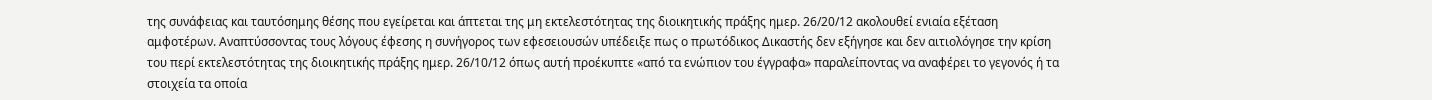της συνάφειας και ταυτόσημης θέσης που εγείρεται και άπτεται της μη εκτελεστότητας της διοικητικής πράξης ημερ. 26/20/12 ακολουθεί ενιαία εξέταση αμφοτέρων. Αναπτύσσοντας τους λόγους έφεσης η συνήγορος των εφεσειουσών υπέδειξε πως ο πρωτόδικος Δικαστής δεν εξήγησε και δεν αιτιολόγησε την κρίση του περί εκτελεστότητας της διοικητικής πράξης ημερ. 26/10/12 όπως αυτή προέκυπτε «από τα ενώπιον του έγγραφα» παραλείποντας να αναφέρει το γεγονός ή τα στοιχεία τα οποία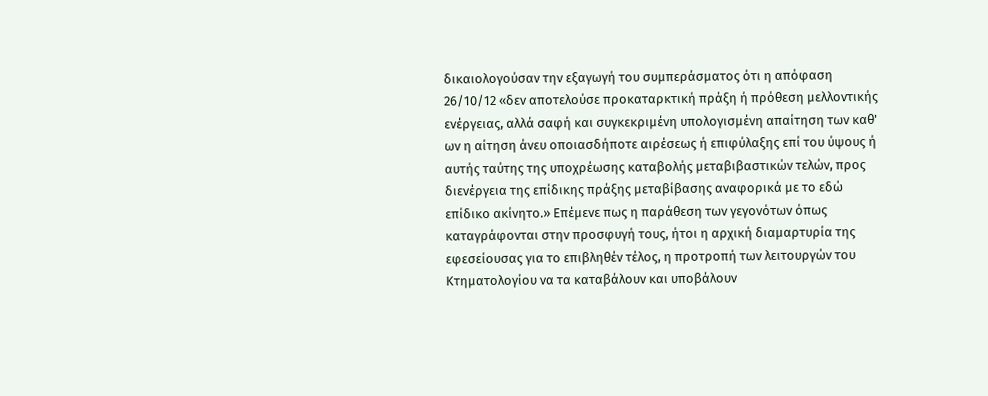δικαιολογούσαν την εξαγωγή του συμπεράσματος ότι η απόφαση 26/10/12 «δεν αποτελούσε προκαταρκτική πράξη ή πρόθεση μελλοντικής ενέργειας, αλλά σαφή και συγκεκριμένη υπολογισμένη απαίτηση των καθ' ων η αίτηση άνευ οποιασδήποτε αιρέσεως ή επιφύλαξης επί του ύψους ή αυτής ταύτης της υποχρέωσης καταβολής μεταβιβαστικών τελών, προς διενέργεια της επίδικης πράξης μεταβίβασης αναφορικά με το εδώ επίδικο ακίνητο.» Επέμενε πως η παράθεση των γεγονότων όπως καταγράφονται στην προσφυγή τους, ήτοι η αρχική διαμαρτυρία της εφεσείουσας για το επιβληθέν τέλος, η προτροπή των λειτουργών του Κτηματολογίου να τα καταβάλουν και υποβάλουν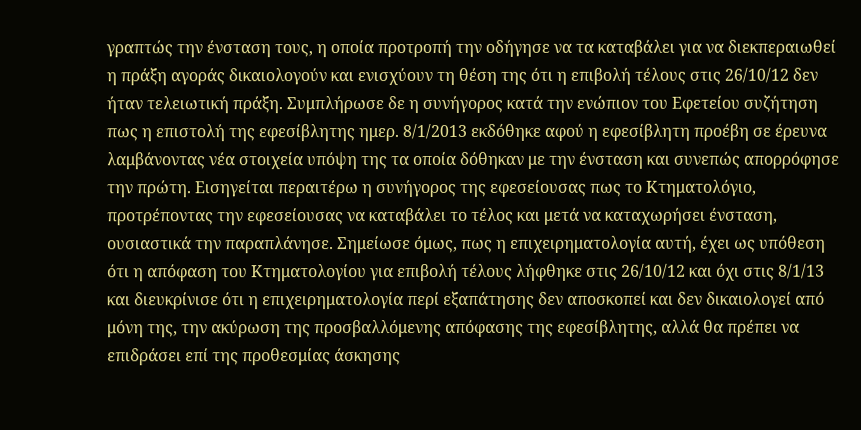γραπτώς την ένσταση τους, η οποία προτροπή την οδήγησε να τα καταβάλει για να διεκπεραιωθεί η πράξη αγοράς δικαιολογούν και ενισχύουν τη θέση της ότι η επιβολή τέλους στις 26/10/12 δεν ήταν τελειωτική πράξη. Συμπλήρωσε δε η συνήγορος κατά την ενώπιον του Εφετείου συζήτηση πως η επιστολή της εφεσίβλητης ημερ. 8/1/2013 εκδόθηκε αφού η εφεσίβλητη προέβη σε έρευνα λαμβάνοντας νέα στοιχεία υπόψη της τα οποία δόθηκαν με την ένσταση και συνεπώς απορρόφησε την πρώτη. Εισηγείται περαιτέρω η συνήγορος της εφεσείουσας πως το Κτηματολόγιο, προτρέποντας την εφεσείουσας να καταβάλει το τέλος και μετά να καταχωρήσει ένσταση, ουσιαστικά την παραπλάνησε. Σημείωσε όμως, πως η επιχειρηματολογία αυτή, έχει ως υπόθεση ότι η απόφαση του Κτηματολογίου για επιβολή τέλους λήφθηκε στις 26/10/12 και όχι στις 8/1/13 και διευκρίνισε ότι η επιχειρηματολογία περί εξαπάτησης δεν αποσκοπεί και δεν δικαιολογεί από μόνη της, την ακύρωση της προσβαλλόμενης απόφασης της εφεσίβλητης, αλλά θα πρέπει να επιδράσει επί της προθεσμίας άσκησης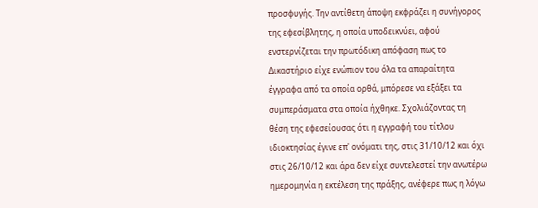προσφυγής. Την αντίθετη άποψη εκφράζει η συνήγορος της εφεσίβλητης, η οποία υποδεικνύει, αφού ενστερνίζεται την πρωτόδικη απόφαση πως το Δικαστήριο είχε ενώπιον του όλα τα απαραίτητα έγγραφα από τα οποία ορθά, μπόρεσε να εξάξει τα συμπεράσματα στα οποία ήχθηκε. Σχολιάζοντας τη θέση της εφεσείουσας ότι η εγγραφή του τίτλου ιδιοκτησίας έγινε επ' ονόματι της, στις 31/10/12 και όχι στις 26/10/12 και άρα δεν είχε συντελεστεί την ανωτέρω ημερομηνία η εκτέλεση της πράξης, ανέφερε πως η λόγω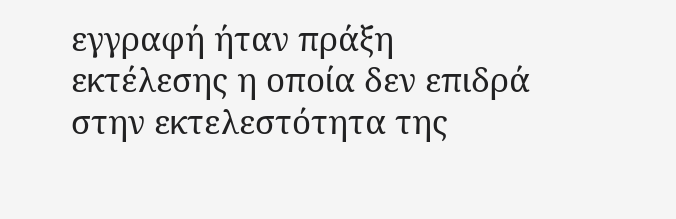εγγραφή ήταν πράξη εκτέλεσης η οποία δεν επιδρά στην εκτελεστότητα της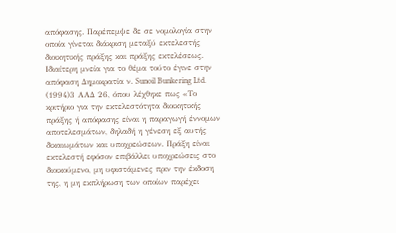απόφασης. Παρέπεμψε δε σε νομολογία στην οποία γίνεται διάκριση μεταξύ εκτελεστής διοικητικής πράξης και πράξης εκτελέσεως. Ιδιαίτερη μνεία για το θέμα τούτο έγινε στην απόφαση Δημοκρατία ν. Sunoil Bunkering Ltd.
(1994)3 ΑΑΔ 26, όπου λέχθηκε πως «Το κριτήριο για την εκτελεστότητα διοικητικής πράξης ή απόφασης είναι η παραγωγή έννομων αποτελεσμάτων, δηλαδή η γένεση εξ αυτής δικαιωμάτων και υποχρεώσεων. Πράξη είναι εκτελεστή εφόσον επιβάλλει υποχρεώσεις στο διοικούμενο, μη υφιστάμενες πριν την έκδοση της, η μη εκπλήρωση των οποίων παρέχει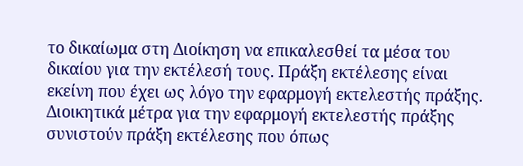το δικαίωμα στη Διοίκηση να επικαλεσθεί τα μέσα του δικαίου για την εκτέλεσή τους. Πράξη εκτέλεσης είναι εκείνη που έχει ως λόγο την εφαρμογή εκτελεστής πράξης. Διοικητικά μέτρα για την εφαρμογή εκτελεστής πράξης συνιστούν πράξη εκτέλεσης που όπως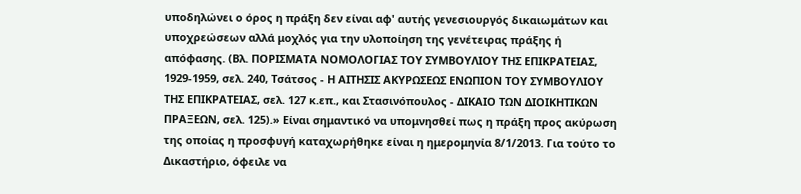υποδηλώνει ο όρος η πράξη δεν είναι αφ' αυτής γενεσιουργός δικαιωμάτων και υποχρεώσεων αλλά μοχλός για την υλοποίηση της γενέτειρας πράξης ή απόφασης. (Βλ. ΠΟΡΙΣΜΑΤΑ ΝΟΜΟΛΟΓΙΑΣ ΤΟΥ ΣΥΜΒΟΥΛΙΟΥ ΤΗΣ ΕΠΙΚΡΑΤΕΙΑΣ, 1929-1959, σελ. 240, Τσάτσος - Η ΑΙΤΗΣΙΣ ΑΚΥΡΩΣΕΩΣ ΕΝΩΠΙΟΝ ΤΟΥ ΣΥΜΒΟΥΛΙΟΥ ΤΗΣ ΕΠΙΚΡΑΤΕΙΑΣ, σελ. 127 κ.επ., και Στασινόπουλος - ΔΙΚΑΙΟ ΤΩΝ ΔΙΟΙΚΗΤΙΚΩΝ ΠΡΑΞΕΩΝ, σελ. 125).» Είναι σημαντικό να υπομνησθεί πως η πράξη προς ακύρωση της οποίας η προσφυγή καταχωρήθηκε είναι η ημερομηνία 8/1/2013. Για τούτο το Δικαστήριο, όφειλε να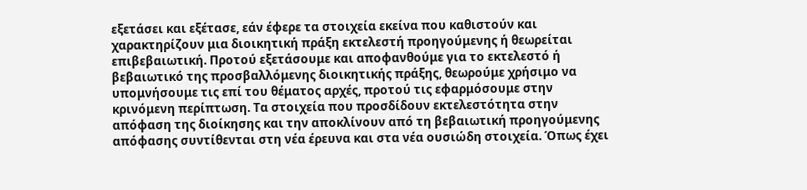εξετάσει και εξέτασε, εάν έφερε τα στοιχεία εκείνα που καθιστούν και χαρακτηρίζουν μια διοικητική πράξη εκτελεστή προηγούμενης ή θεωρείται επιβεβαιωτική. Προτού εξετάσουμε και αποφανθούμε για το εκτελεστό ή βεβαιωτικό της προσβαλλόμενης διοικητικής πράξης, θεωρούμε χρήσιμο να υπομνήσουμε τις επί του θέματος αρχές, προτού τις εφαρμόσουμε στην κρινόμενη περίπτωση. Τα στοιχεία που προσδίδουν εκτελεστότητα στην απόφαση της διοίκησης και την αποκλίνουν από τη βεβαιωτική προηγούμενης απόφασης συντίθενται στη νέα έρευνα και στα νέα ουσιώδη στοιχεία. Όπως έχει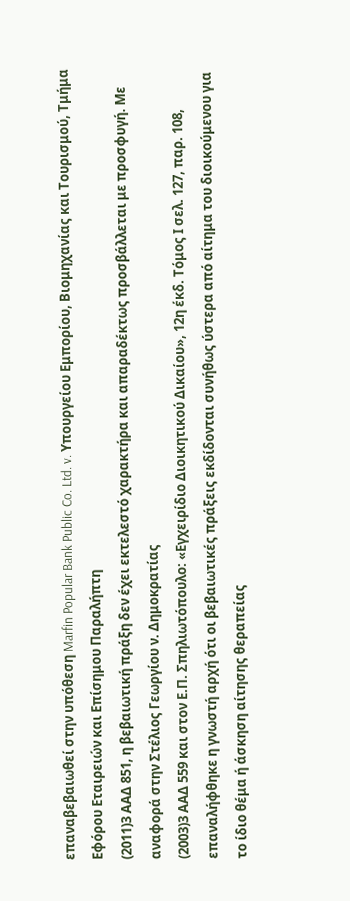επαναβεβαιωθεί στην υπόθεση Marfin Popular Bank Public Co. Ltd. v. Υπουργείου Εμπορίου, Βιομηχανίας και Τουρισμού, Τμήμα Εφόρου Εταιρειών και Επίσημου Παραλήπτη
(2011)3 ΑΑΔ 851, η βεβαιωτική πράξη δεν έχει εκτελεστό χαρακτήρα και απαραδέκτως προσβάλλεται με προσφυγή. Με αναφορά στην Στέλιος Γεωργίου ν. Δημοκρατίας
(2003)3 ΑΑΔ 559 και στον Ε.Π. Σπηλιωτόπουλο: «Εγχειρίδιο Διοικητικού Δικαίου», 12η έκδ. Τόμος Ι σελ. 127, παρ. 108, επαναλήφθηκε η γνωστή αρχή ότι οι βεβαιωτικές πράξεις εκδίδονται συνήθως ύστερα από αίτημα του διοικούμενου για το ίδιο θέμα ή άσκηση αίτησης θεραπείας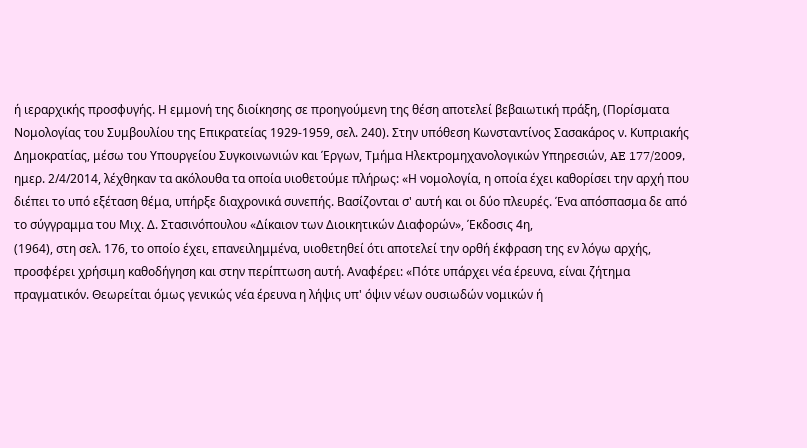ή ιεραρχικής προσφυγής. Η εμμονή της διοίκησης σε προηγούμενη της θέση αποτελεί βεβαιωτική πράξη, (Πορίσματα Νομολογίας του Συμβουλίου της Επικρατείας 1929-1959, σελ. 240). Στην υπόθεση Κωνσταντίνος Σασακάρος ν. Κυπριακής Δημοκρατίας, μέσω του Υπουργείου Συγκοινωνιών και Έργων, Τμήμα Ηλεκτρομηχανολογικών Υπηρεσιών, AE 177/2009, ημερ. 2/4/2014, λέχθηκαν τα ακόλουθα τα οποία υιοθετούμε πλήρως: «Η νομολογία, η οποία έχει καθορίσει την αρχή που διέπει το υπό εξέταση θέμα, υπήρξε διαχρονικά συνεπής. Βασίζονται σ' αυτή και οι δύο πλευρές. Ένα απόσπασμα δε από το σύγγραμμα του Μιχ. Δ. Στασινόπουλου «Δίκαιον των Διοικητικών Διαφορών», Έκδοσις 4η,
(1964), στη σελ. 176, το οποίο έχει, επανειλημμένα, υιοθετηθεί ότι αποτελεί την ορθή έκφραση της εν λόγω αρχής, προσφέρει χρήσιμη καθοδήγηση και στην περίπτωση αυτή. Αναφέρει: «Πότε υπάρχει νέα έρευνα, είναι ζήτημα πραγματικόν. Θεωρείται όμως γενικώς νέα έρευνα η λήψις υπ' όψιν νέων ουσιωδών νομικών ή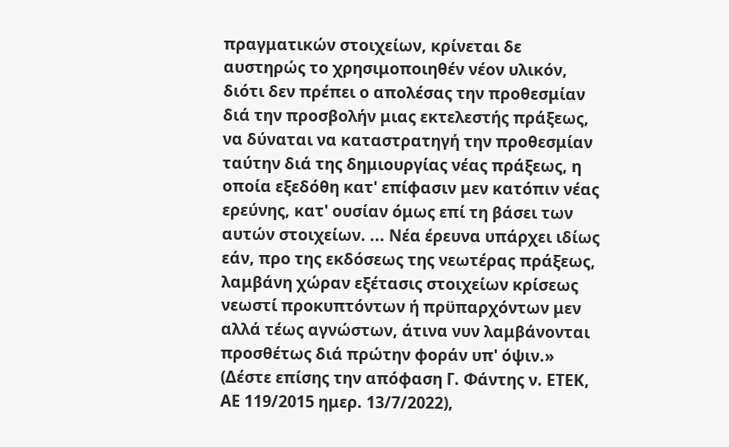πραγματικών στοιχείων, κρίνεται δε αυστηρώς το χρησιμοποιηθέν νέον υλικόν, διότι δεν πρέπει ο απολέσας την προθεσμίαν διά την προσβολήν μιας εκτελεστής πράξεως, να δύναται να καταστρατηγή την προθεσμίαν ταύτην διά της δημιουργίας νέας πράξεως, η οποία εξεδόθη κατ' επίφασιν μεν κατόπιν νέας ερεύνης, κατ' ουσίαν όμως επί τη βάσει των αυτών στοιχείων. ... Νέα έρευνα υπάρχει ιδίως εάν, προ της εκδόσεως της νεωτέρας πράξεως, λαμβάνη χώραν εξέτασις στοιχείων κρίσεως νεωστί προκυπτόντων ή πρϋπαρχόντων μεν αλλά τέως αγνώστων, άτινα νυν λαμβάνονται προσθέτως διά πρώτην φοράν υπ' όψιν.» (Δέστε επίσης την απόφαση Γ. Φάντης ν. ΕΤΕΚ, ΑΕ 119/2015 ημερ. 13/7/2022),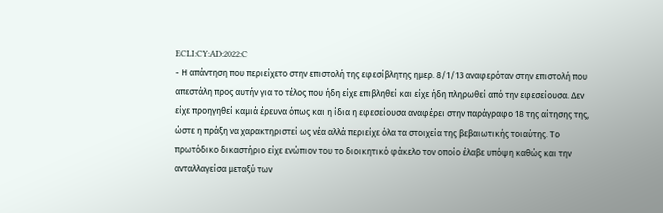ECLI:CY:AD:2022:C
- Η απάντηση που περιείχετο στην επιστολή της εφεσίβλητης ημερ. 8/1/13 αναφερόταν στην επιστολή που απεστάλη προς αυτήν για το τέλος που ήδη είχε επιβληθεί και είχε ήδη πληρωθεί από την εφεσείουσα. Δεν είχε προηγηθεί καμιά έρευνα όπως και η ίδια η εφεσείουσα αναφέρει στην παράγραφο 18 της αίτησης της, ώστε η πράξη να χαρακτηριστεί ως νέα αλλά περιείχε όλα τα στοιχεία της βεβαιωτικής τοιαύτης. Το πρωτόδικο δικαστήριο είχε ενώπιον του το διοικητικό φάκελο τον οποίο έλαβε υπόψη καθώς και την ανταλλαγείσα μεταξύ των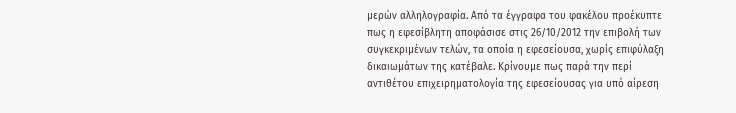μερών αλληλογραφία. Από τα έγγραφα του φακέλου προέκυπτε πως η εφεσίβλητη αποφάσισε στις 26/10/2012 την επιβολή των συγκεκριμένων τελών, τα οποία η εφεσείουσα, χωρίς επιφύλαξη δικαιωμάτων της κατέβαλε. Κρίνουμε πως παρά την περί αντιθέτου επιχειρηματολογία της εφεσείουσας για υπό αίρεση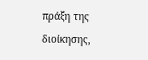πράξη της διοίκησης,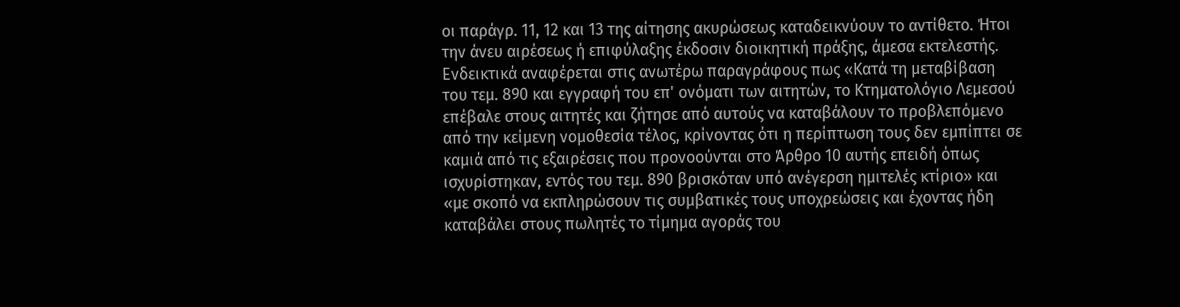οι παράγρ. 11, 12 και 13 της αίτησης ακυρώσεως καταδεικνύουν το αντίθετο. Ήτοι την άνευ αιρέσεως ή επιφύλαξης έκδοσιν διοικητική πράξης, άμεσα εκτελεστής. Ενδεικτικά αναφέρεται στις ανωτέρω παραγράφους πως «Κατά τη μεταβίβαση του τεμ. 890 και εγγραφή του επ' ονόματι των αιτητών, το Κτηματολόγιο Λεμεσού επέβαλε στους αιτητές και ζήτησε από αυτούς να καταβάλουν το προβλεπόμενο από την κείμενη νομοθεσία τέλος, κρίνοντας ότι η περίπτωση τους δεν εμπίπτει σε καμιά από τις εξαιρέσεις που προνοούνται στο Άρθρο 10 αυτής επειδή όπως ισχυρίστηκαν, εντός του τεμ. 890 βρισκόταν υπό ανέγερση ημιτελές κτίριο» και «με σκοπό να εκπληρώσουν τις συμβατικές τους υποχρεώσεις και έχοντας ήδη καταβάλει στους πωλητές το τίμημα αγοράς του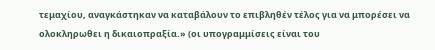τεμαχίου, αναγκάστηκαν να καταβάλουν το επιβληθέν τέλος για να μπορέσει να ολοκληρωθει η δικαιοπραξία.» (οι υπογραμμίσεις είναι του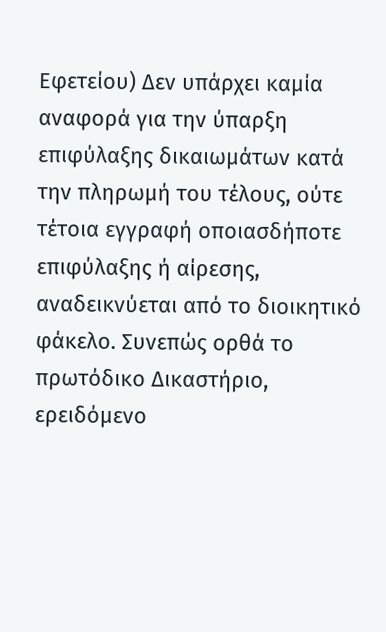Εφετείου) Δεν υπάρχει καμία αναφορά για την ύπαρξη επιφύλαξης δικαιωμάτων κατά την πληρωμή του τέλους, ούτε τέτοια εγγραφή οποιασδήποτε επιφύλαξης ή αίρεσης, αναδεικνύεται από το διοικητικό φάκελο. Συνεπώς ορθά το πρωτόδικο Δικαστήριο, ερειδόμενο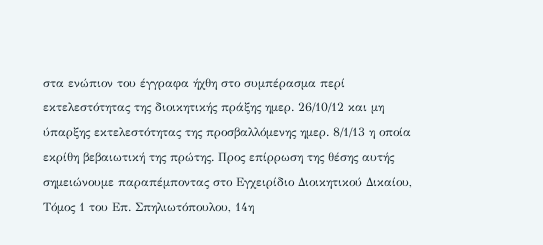στα ενώπιον του έγγραφα ήχθη στο συμπέρασμα περί εκτελεστότητας της διοικητικής πράξης ημερ. 26/10/12 και μη ύπαρξης εκτελεστότητας της προσβαλλόμενης ημερ. 8/1/13 η οποία εκρίθη βεβαιωτική της πρώτης. Προς επίρρωση της θέσης αυτής σημειώνουμε παραπέμποντας στο Εγχειρίδιο Διοικητικού Δικαίου, Τόμος 1 του Επ. Σπηλιωτόπουλου, 14η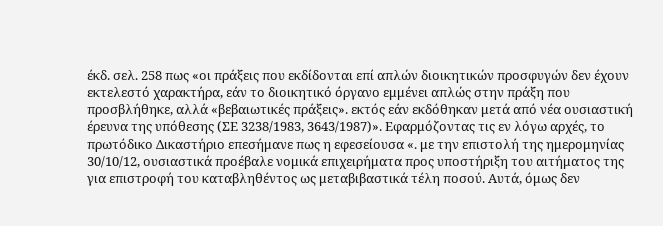έκδ. σελ. 258 πως «οι πράξεις που εκδίδονται επί απλών διοικητικών προσφυγών δεν έχουν εκτελεστό χαρακτήρα, εάν το διοικητικό όργανο εμμένει απλώς στην πράξη που προσβλήθηκε, αλλά «βεβαιωτικές πράξεις». εκτός εάν εκδόθηκαν μετά από νέα ουσιαστική έρευνα της υπόθεσης (ΣΕ 3238/1983, 3643/1987)». Εφαρμόζοντας τις εν λόγω αρχές, το πρωτόδικο Δικαστήριο επεσήμανε πως η εφεσείουσα «. με την επιστολή της ημερομηνίας 30/10/12, ουσιαστικά προέβαλε νομικά επιχειρήματα προς υποστήριξη του αιτήματος της για επιστροφή του καταβληθέντος ως μεταβιβαστικά τέλη ποσού. Αυτά, όμως δεν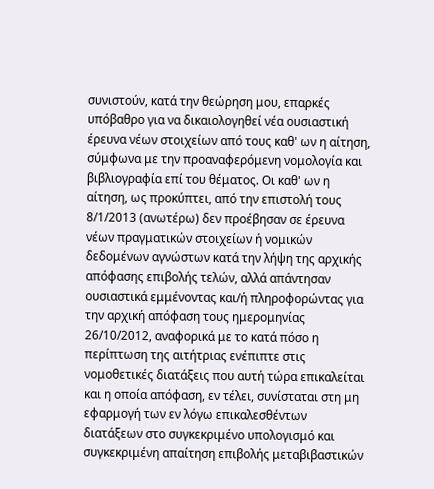συνιστούν, κατά την θεώρηση μου, επαρκές υπόβαθρο για να δικαιολογηθεί νέα ουσιαστική έρευνα νέων στοιχείων από τους καθ' ων η αίτηση, σύμφωνα με την προαναφερόμενη νομολογία και βιβλιογραφία επί του θέματος. Οι καθ' ων η αίτηση, ως προκύπτει, από την επιστολή τους 8/1/2013 (ανωτέρω) δεν προέβησαν σε έρευνα νέων πραγματικών στοιχείων ή νομικών δεδομένων αγνώστων κατά την λήψη της αρχικής απόφασης επιβολής τελών, αλλά απάντησαν ουσιαστικά εμμένοντας και/ή πληροφορώντας για την αρχική απόφαση τους ημερομηνίας 26/10/2012, αναφορικά με το κατά πόσο η περίπτωση της αιτήτριας ενέπιπτε στις νομοθετικές διατάξεις που αυτή τώρα επικαλείται και η οποία απόφαση, εν τέλει, συνίσταται στη μη εφαρμογή των εν λόγω επικαλεσθέντων διατάξεων στο συγκεκριμένο υπολογισμό και συγκεκριμένη απαίτηση επιβολής μεταβιβαστικών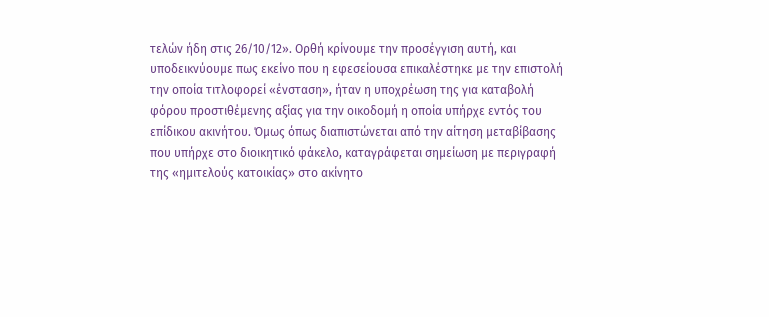τελών ήδη στις 26/10/12». Ορθή κρίνουμε την προσέγγιση αυτή, και υποδεικνύουμε πως εκείνο που η εφεσείουσα επικαλέστηκε με την επιστολή την οποία τιτλοφορεί «ένσταση», ήταν η υποχρέωση της για καταβολή φόρου προστιθέμενης αξίας για την οικοδομή η οποία υπήρχε εντός του επίδικου ακινήτου. Όμως όπως διαπιστώνεται από την αίτηση μεταβίβασης που υπήρχε στο διοικητικό φάκελο, καταγράφεται σημείωση με περιγραφή της «ημιτελούς κατοικίας» στο ακίνητο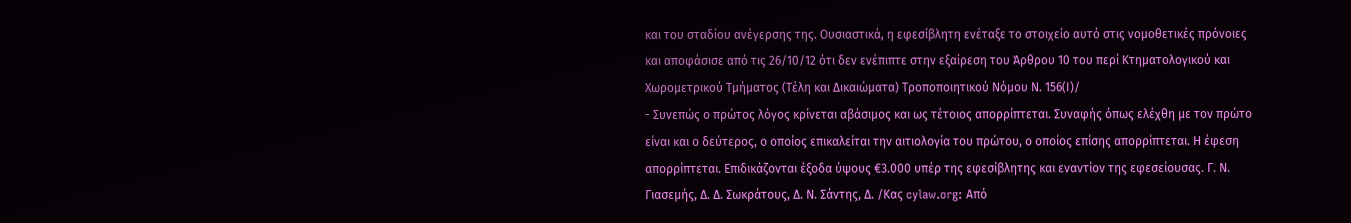και του σταδίου ανέγερσης της. Ουσιαστικά, η εφεσίβλητη ενέταξε το στοιχείο αυτό στις νομοθετικές πρόνοιες και αποφάσισε από τις 26/10/12 ότι δεν ενέπιπτε στην εξαίρεση του Άρθρου 10 του περί Κτηματολογικού και Χωρομετρικού Τμήματος (Τέλη και Δικαιώματα) Τροποποιητικού Νόμου Ν. 156(Ι)/
- Συνεπώς ο πρώτος λόγος κρίνεται αβάσιμος και ως τέτοιος απορρίπτεται. Συναφής όπως ελέχθη με τον πρώτο είναι και ο δεύτερος, ο οποίος επικαλείται την αιτιολογία του πρώτου, ο οποίος επίσης απορρίπτεται. Η έφεση απορρίπτεται. Επιδικάζονται έξοδα ύψους €3.000 υπέρ της εφεσίβλητης και εναντίον της εφεσείουσας. Γ. Ν. Γιασεμής, Δ. Δ. Σωκράτους, Δ. Ν. Σάντης, Δ. /Κας cylaw.org: Από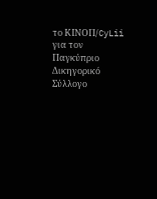το ΚΙΝOΠ/CyLii για τον Παγκύπριο Δικηγορικό Σύλλογο